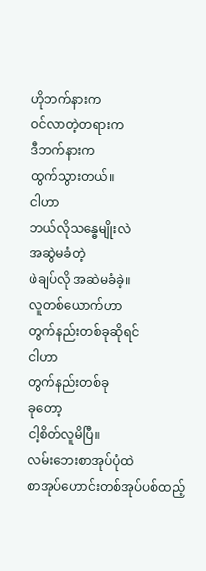ဟိုဘက်နားက
ဝင်လာတဲ့တရားက
ဒီဘက်နားက
ထွက်သွားတယ်။
ငါဟာ
ဘယ်လိုသန္ဓေမျိုးလဲ
အဆွဲမခံတဲ့
ဖဲချပ်လို အဆဲမခံခဲ့။
လူတစ်ယောက်ဟာ
တွက်နည်းတစ်ခုဆိုရင်
ငါဟာ
တွက်နည်းတစ်ခု
ခုတော့
ငါ့စိတ်လူမိပြီ။
လမ်းဘေးစာအုပ်ပုံထဲ
စာအုပ်ဟောင်းတစ်အုပ်ပစ်ထည့်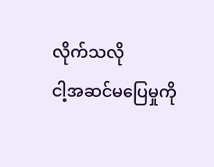လိုက်သလို
ငါ့အဆင်မပြေမှုကို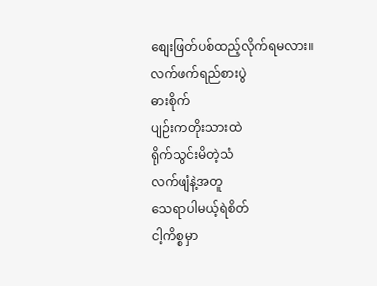စျေးဖြတ်ပစ်ထည့်လိုက်ရမလား။
လက်ဖက်ရည်စားပွဲ
ဓားစိုက်
ပျဉ်းကတိုးသားထဲ
ရိုက်သွင်းမိတဲ့သံ
လက်ဖျံနဲ့အတူ
သေရာပါမယ့်ရဲစိတ်
ငါ့ကိစ္စမှာ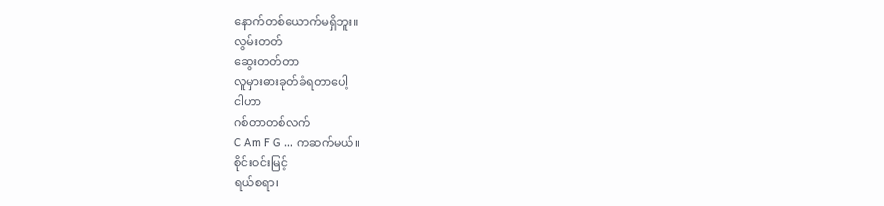နောက်တစ်ယောက်မရှိဘူး။
လွမ်းတတ်
ဆွေးတတ်တာ
လူမှားဓားခုတ်ခံရတာပေါ့
ငါဟာ
ဂစ်တာတစ်လက်
C Am F G … ကဆက်မယ်။
စိုင်းဝင်းမြင့်
ရယ်စရာ၊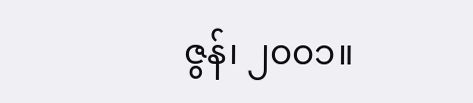ဇွန်၊ ၂၀၀၁။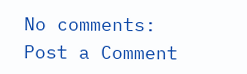No comments:
Post a Comment